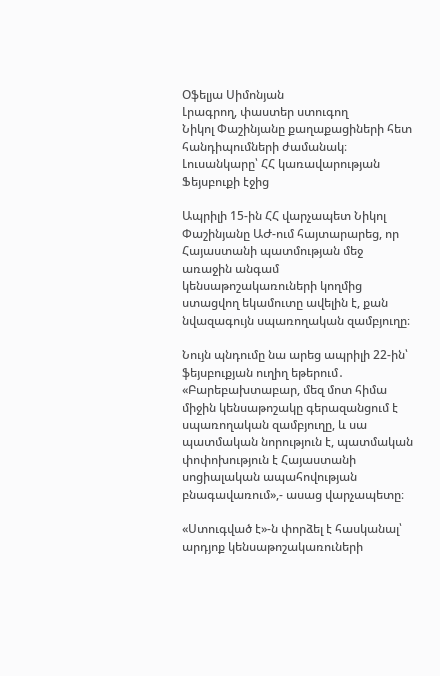Օֆելյա Սիմոնյան
Լրագրող, փաստեր ստուգող
Նիկոլ Փաշինյանը քաղաքացիների հետ հանդիպումների ժամանակ։ Լուսանկարը՝ ՀՀ կառավարության Ֆեյսբուքի էջից

Ապրիլի 15-ին ՀՀ վարչապետ Նիկոլ Փաշինյանը ԱԺ-ում հայտարարեց, որ Հայաստանի պատմության մեջ առաջին անգամ կենսաթոշակառուների կողմից ստացվող եկամուտը ավելին է, քան նվազագույն սպառողական զամբյուղը։

Նույն պնդումը նա արեց ապրիլի 22-ին՝ ֆեյսբուքյան ուղիղ եթերում․
«Բարեբախտաբար, մեզ մոտ հիմա միջին կենսաթոշակը գերազանցում է սպառողական զամբյուղը, և սա պատմական նորություն է, պատմական փոփոխություն է Հայաստանի սոցիալական ապահովության բնագավառում»,- ասաց վարչապետը։

«Ստուգված է»-ն փորձել է հասկանալ՝ արդյոք կենսաթոշակառուների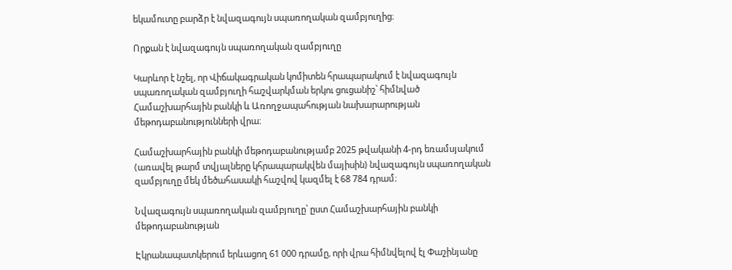եկամուտը բարձր է նվազագույն սպառողական զամբյուղից։

Որքան է նվազագույն սպառողական զամբյուղը

Կարևոր է նշել, որ Վիճակագրական կոմիտեն հրապարակում է նվազագույն սպառողական զամբյուղի հաշվարկման երկու ցուցանիշ՝ հիմնված Համաշխարհային բանկի և Առողջապահության նախարարության մեթոդաբանությունների վրա։

Համաշխարհային բանկի մեթոդաբանությամբ 2025 թվականի 4-րդ եռամսյակում (առավել թարմ տվյալները կհրապարակվեն մայիսին) նվազագույն սպառողական զամբյուղը մեկ մեծահասակի հաշվով կազմել է 68 784 դրամ։

Նվազագույն սպառողական զամբյուղը՝ ըստ Համաշխարհային բանկի մեթոդաբանության

Էկրանապատկերում երևացող 61 000 դրամը, որի վրա հիմնվելով էլ Փաշինյանը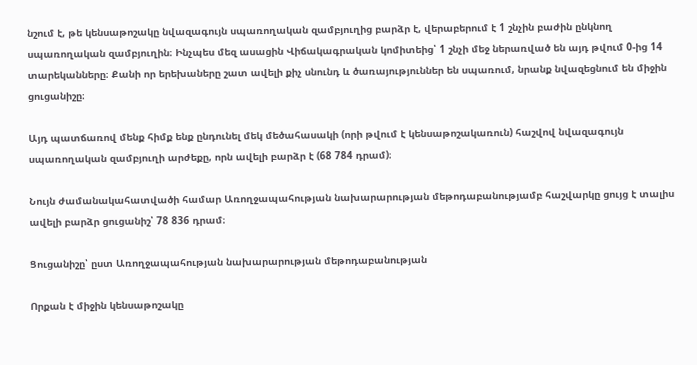նշում է, թե կենսաթոշակը նվազագույն սպառողական զամբյուղից բարձր է, վերաբերում է 1 շնչին բաժին ընկնող սպառողական զամբյուղին։ Ինչպես մեզ ասացին Վիճակագրական կոմիտեից՝ 1 շնչի մեջ ներառված են այդ թվում 0-ից 14 տարեկանները։ Քանի որ երեխաները շատ ավելի քիչ սնունդ և ծառայություններ են սպառում, նրանք նվազեցնում են միջին ցուցանիշը։

Այդ պատճառով մենք հիմք ենք ընդունել մեկ մեծահասակի (որի թվում է կենսաթոշակառուն) հաշվով նվազագույն սպառողական զամբյուղի արժեքը, որն ավելի բարձր է (68 784 դրամ)։

Նույն ժամանակահատվածի համար Առողջապահության նախարարության մեթոդաբանությամբ հաշվարկը ցույց է տալիս ավելի բարձր ցուցանիշ՝ 78 836 դրամ։

Ցուցանիշը՝ ըստ Առողջապահության նախարարության մեթոդաբանության

Որքան է միջին կենսաթոշակը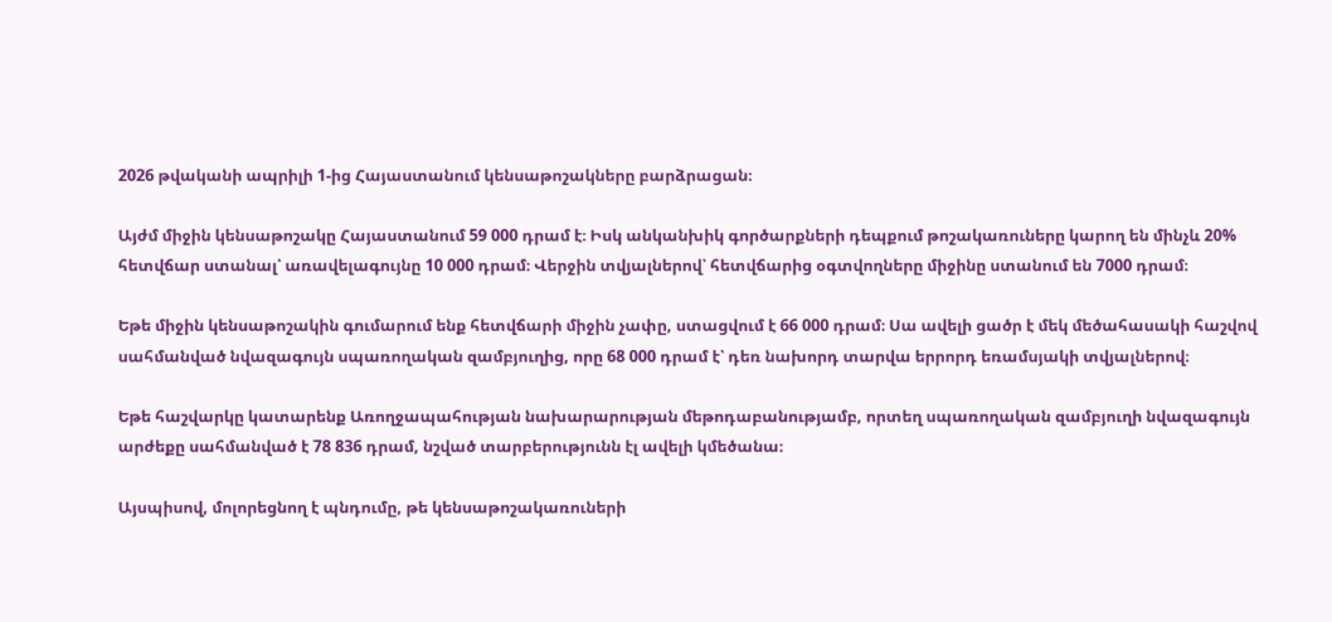2026 թվականի ապրիլի 1-ից Հայաստանում կենսաթոշակները բարձրացան։

Այժմ միջին կենսաթոշակը Հայաստանում 59 000 դրամ է։ Իսկ անկանխիկ գործարքների դեպքում թոշակառուները կարող են մինչև 20% հետվճար ստանալ՝ առավելագույնը 10 000 դրամ։ Վերջին տվյալներով՝ հետվճարից օգտվողները միջինը ստանում են 7000 դրամ։

Եթե միջին կենսաթոշակին գումարում ենք հետվճարի միջին չափը, ստացվում է 66 000 դրամ։ Սա ավելի ցածր է մեկ մեծահասակի հաշվով սահմանված նվազագույն սպառողական զամբյուղից, որը 68 000 դրամ է՝ դեռ նախորդ տարվա երրորդ եռամսյակի տվյալներով։

Եթե հաշվարկը կատարենք Առողջապահության նախարարության մեթոդաբանությամբ, որտեղ սպառողական զամբյուղի նվազագույն արժեքը սահմանված է 78 836 դրամ, նշված տարբերությունն էլ ավելի կմեծանա։

Այսպիսով, մոլորեցնող է պնդումը, թե կենսաթոշակառուների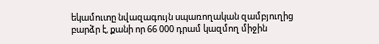եկամուտը նվազագույն սպառողական զամբյուղից բարձր է, քանի որ 66 000 դրամ կազմող միջին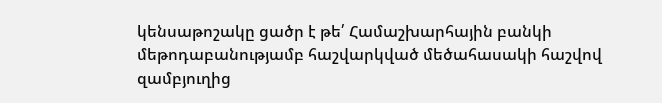կենսաթոշակը ցածր է թե՛ Համաշխարհային բանկի մեթոդաբանությամբ հաշվարկված մեծահասակի հաշվով զամբյուղից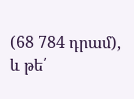(68 784 դրամ), և թե՛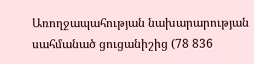Առողջապահության նախարարության սահմանած ցուցանիշից (78 836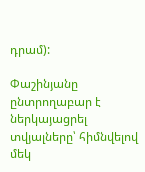դրամ):

Փաշինյանը ընտրողաբար է ներկայացրել տվյալները՝ հիմնվելով մեկ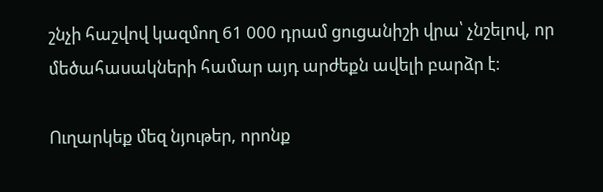շնչի հաշվով կազմող 61 000 դրամ ցուցանիշի վրա՝ չնշելով, որ մեծահասակների համար այդ արժեքն ավելի բարձր է։

Ուղարկեք մեզ նյութեր, որոնք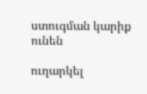ստուգման կարիք ունեն

ուղարկել